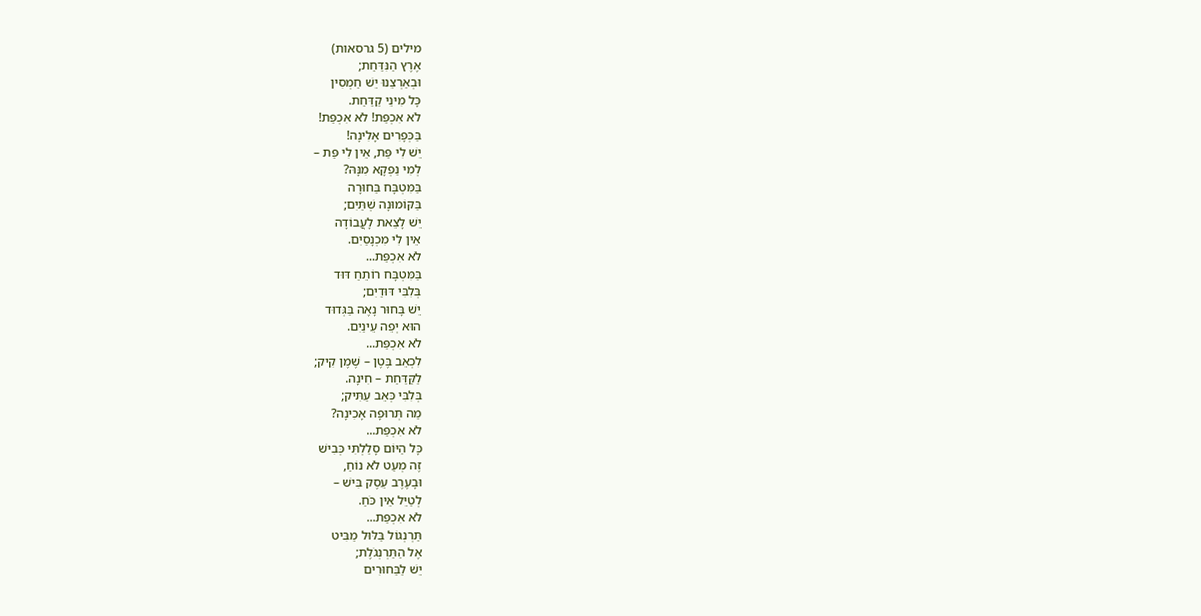מילים (5 גרסאות)
אֶרֶץ הַנִּדַּחַת;
וּבְאַרְצֵנוּ יֵשׁ חַמְסִין
כָּל מִינֵי קַדַּחַת.
לֹא אִכְפַּת! לֹא אִכְפַּת!
בַּכְּפָרִים אָלִינָה!
יֵשׁ לִי פַּת, אֵין לִי פַּת –
לְמִי נַפְקָא מִנָּהּ?
בַּמִּטְבָּח בַּחוּרָה
בַּקּוֹמוּנָה שְׁתַּיִם;
יֵשׁ לָצֵאת לָעֲבוֹדָה
אֵין לִי מִכְנָסַיִם.
לֹא אִכְפַּת...
בַּמִּטְבָּח רוֹתֵחַ דּוּד
בְּלִבִּי דּוּדַיִם;
יֵשׁ בָּחוּר נָאֶה בַּגְּדוּד
הוּא יְפֵה עֵינַיִם.
לֹא אִכְפַּת...
לִכְאֵב בֶּטֶן – שֶׁמֶן קִיק;
לַקַּדַּחַת – חִינָה.
בְּלִבִּי כְּאֵב עַתִּיק;
מַה תְּרוּפָה אָכִינָה?
לֹא אִכְפַּת...
כָּל הַיּוֹם סָלַלְתִּי כְּבִישׁ
זֶה מְעַט לֹא נוֹחַ,
וּבָעֶרֶב עֵסֶק בִּישׁ –
לְטַיֵּל אֵין כֹּחַ.
לֹא אִכְפַּת...
תַּרְנְגוֹל בַּלּוּל מַבִּיט
אֶל הַתַּרְנְגֹלֶת;
יֵשׁ לַבַּחוּרִים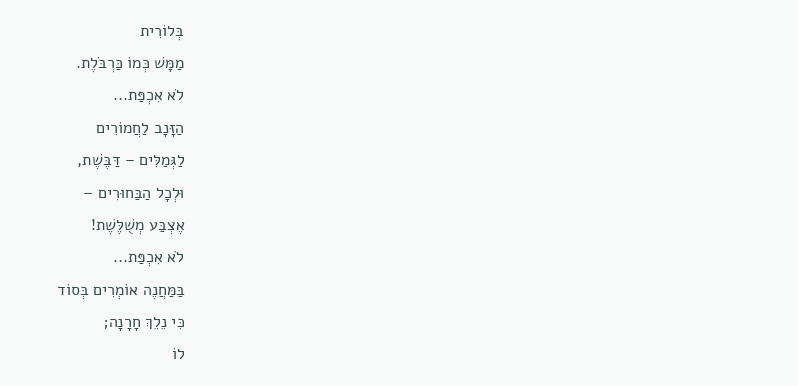בְּלוֹרִית
מַמָּשׁ כְּמוֹ כַּרְבֹּלֶת.
לֹא אִכְפַּת...
הַזָּנָב לַחֲמוֹרִים
לַגְּמַלִּים – דַּבֶּשֶׁת,
וּלְכָל הַבַּחוּרִים –
אֶצְבַּע מְשֻׁלֶּשֶׁת!
לֹא אִכְפַּת...
בַּמַּחֲנֶה אוֹמְרִים בְּסוֹד
כִּי נֵלֵךְ חָרָנָה;
לוֹ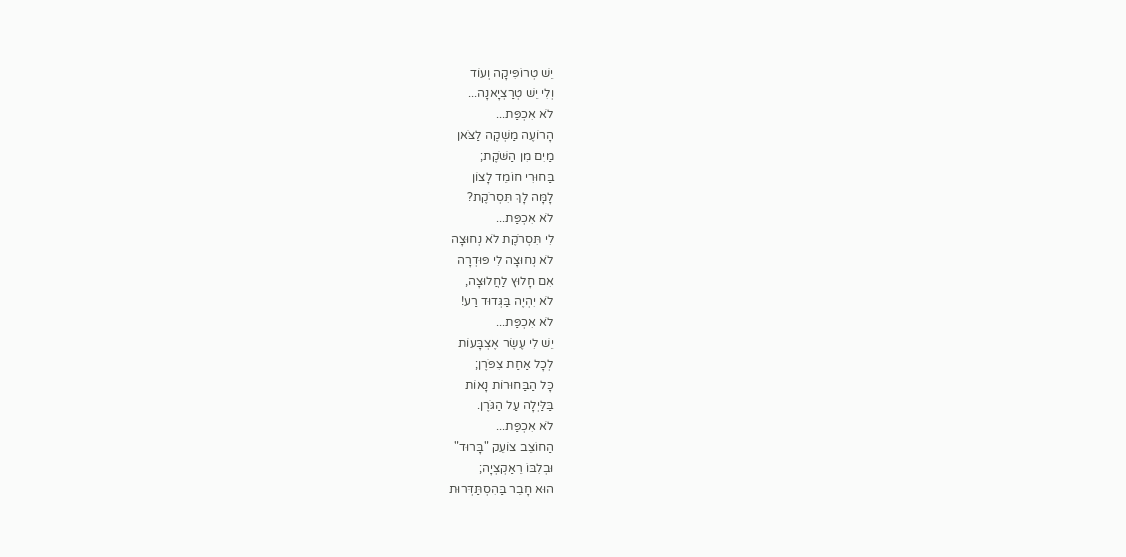יֵשׁ טְרוֹפִּיקָה וְעוֹד
וְלִי יֵשׁ טְרַצְיָאנָה...
לֹא אִכְפַּת...
הָרוֹעֶה מַשְׁקֶה לַצֹּאן
מַיִם מִן הַשֹּׁקֶת;
בַּחוּרִי חוֹמֵד לָצוֹן
לָמָּה לָךְ תִּסְרֹקֶת?
לֹא אִכְפַּת...
לִי תִּסְרֹקֶת לֹא נְחוּצָה
לֹא נְחוּצָה לִי פּוּדְרָה
אִם חָלוּץ לַחֲלוּצָה,
לֹא יִהְיֶה בַּגְּדוּד רַע!
לֹא אִכְפַּת...
יֵשׁ לִי עֶשֶׂר אֶצְבָּעוֹת
לְכָל אַחַת צִפֹּרֶן;
כָּל הַבַּחוּרוֹת נָאוֹת
בַּלַּיְלָה עַל הַגֹּרֶן.
לֹא אִכְפַּת...
הַחוֹצֵב צוֹעֵק "בָּרוּד"
וּבְלִבּוֹ רֵאַקְצְיָה;
הוּא חָבֵר בַּהִסְתַּדְּרוּת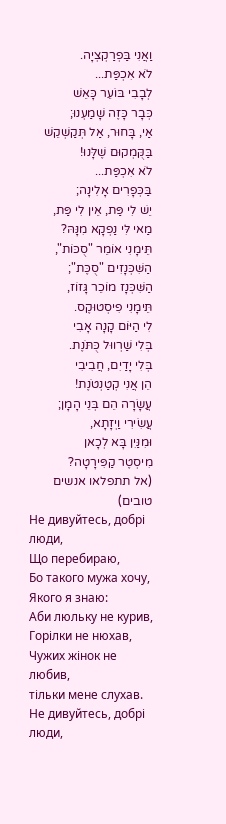וַאֲנִי בַּפְרַקְצְיָה.
לֹא אִכְפַּת...
לְבָבִי בּוֹעֵר כָּאֵשׁ
כְּבָר כָּזֶה שָׁמַעְנוּ;
אַי, בָּחוּר, אַל תְּקַשְׁקֵשׁ
בַּקֻּמְקוּם שֶׁלָּנוּ!
לֹא אִכְפַּת...
בַּכְּפָרִים אָלִינָה;
יֵשׁ לִי פַּת, אֵין לִי פַּת,
מַאי לִּי נַפְקָא מִנָּהּ?
תֵּימָנִי אוֹמֵר "סֻכּוֹת",
הַשִּׁכְּנָזִים "סֻכֶּת";
הַשִּׁכְּנָז מוֹכֵר גָּזוֹז,
תֵּימָנִי פִיסְטוּקֶס.
לִי הַיּוֹם קָנָה אָבִי
בְּלִי שַׁרְווּל כֻּתֹּנֶת.
בְּלִי יָדַיִם, חֲבִיבִי
הֵן אֲנִי קְטַנְטֹנֶת!
עֲשָׂרָה הֵם בְּנֵי הָמָן;
עֲשִׂירִי וַיְזָתָא,
וּמִנַּיִן בָּא לְכָאן
מִיסְטֶר קַפִּירָטָה?
(אל תתפלאו אנשים טובים)
Не дивуйтесь, добрі люди,
Що перебираю,
Бо такого мужа хочу,
Якого я знаю:
Аби люльку не курив,
Горілки не нюхав,
Чужих жінок не любив,
тільки мене слухав.
Не дивуйтесь, добрі люди,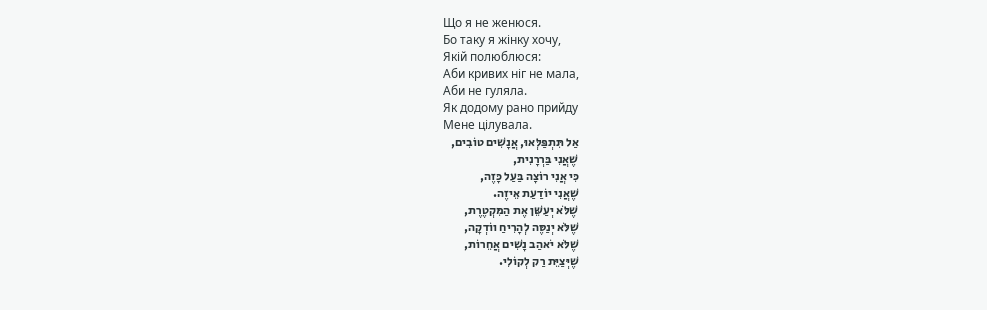Що я не женюся.
Бо таку я жінку хочу,
Якій полюблюся:
Аби кривих ніг не мала,
Аби не гуляла.
Як додому рано прийду
Мене цілувала.
אַל תִּתְפַּלְּאוּ, אֲנָשִׁים טוֹבִים,
שֶׁאֲנִי בַּרְרָנִית,
כִּי אֲנִי רוֹצָה בַּעַל כָּזֶה,
שֶׁאֲנִי יוֹדַעַת אֵיזֶה.
שֶׁלֹּא יְעַשֵּׁן אֶת הַמִּקְטֶרֶת,
שֶׁלֹּא יְנַסֶּה לְהָרִיחַ ווֹדְקָה,
שֶׁלֹּא יֹאהַב נָשִׁים אֲחֵרוֹת,
שֶׁיְּצַיֵּת רַק לְקוֹלִי.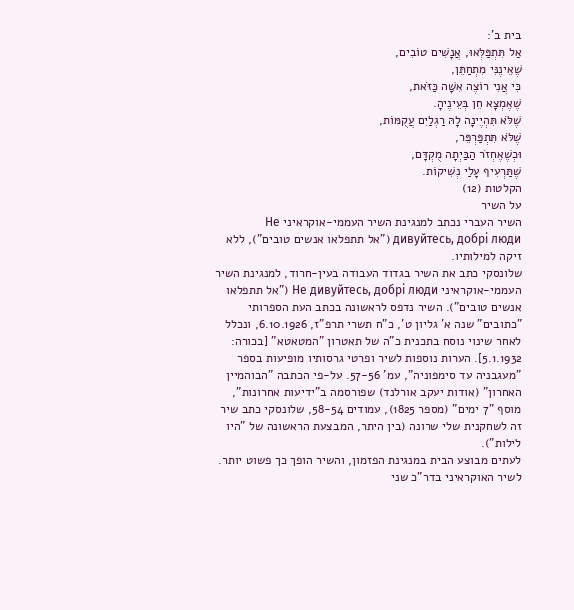בית ב':
אַל תִּתְפַּלְּאוּ, אֲנָשִׁים טוֹבִים,
שֶׁאֵינֶנִּי מִתְחַתֵּן,
כִּי אֲנִי רוֹצֶה אִשָּׁה כַּזֹּאת,
שֶׁאֶמְצָא חֵן בְּעֵינֶיהָ.
שֶׁלֹּא תִּהְיֶינָה לָהּ רַגְלַיִם עֲקֻמּוֹת,
שֶׁלֹּא תִּתְפַּרְפֵּר,
וּכְשֶׁאֶחְזֹר הַבַּיְתָה מֻקְדָּם,
שֶׁתַּרְעִיף עָלַי נְשִׁיקוֹת.
הקלטות (12)
על השיר
השיר העברי נכתב למנגינת השיר העממי-אוקראיני Не дивуйтесь, добрі люди ("אל תתפלאו אנשים טובים"), ללא זיקה למילותיו.
שלונסקי כתב את השיר בגדוד העבודה בעין-חרוד, למנגינת השיר העממי-אוקראיני Не дивуйтесь, добрі люди ("אל תתפלאו אנשים טובים"). השיר נדפס לראשונה בכתב העת הספרותי "כתובים" שנה א' גליון ט', כ"ח תשרי תרפ"ז, 6.10.1926, ונכלל לאחר שינוי נוסח בתכנית כ"ה של תאטרון "המטאטא" [בכורה: 5.1.1932]. הערות נוספות לשיר ופרטי גרסותיו מופיעות בספר "מעגבניה עד סימפוניה", עמ' 57-56. על-פי הכתבה "הבוהמיין האחרון" (אודות יעקב אורלנד) שפורסמה ב"ידיעות אחרונות", מוסף "7 ימים" (מספר 1825), עמודים 58-54, שלונסקי כתב שיר זה לשחקנית שלי שרונה (בין היתר, המבצעת הראשונה של "היו לילות").
לעתים מבוצע הבית במנגינת הפזמון, והשיר הופך כך פשוט יותר.
לשיר האוקראיני בדר"כ שני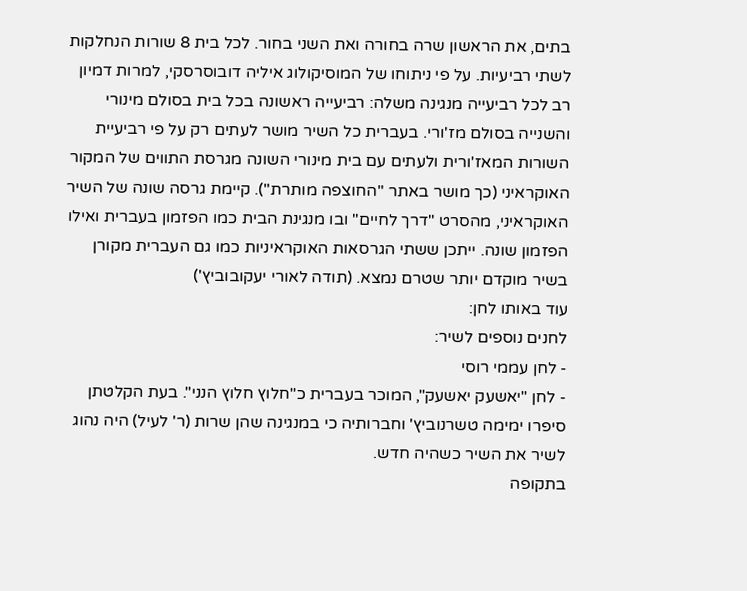בתים, את הראשון שרה בחורה ואת השני בחור. לכל בית 8 שורות הנחלקות לשתי רביעיות. על פי ניתוחו של המוסיקולוג איליה דובוסרסקי, למרות דמיון רב לכל רביעייה מנגינה משלה: רביעייה ראשונה בכל בית בסולם מינורי והשנייה בסולם מז'ורי. בעברית כל השיר מושר לעתים רק על פי רביעיית השורות המאז'ורית ולעתים עם בית מינורי השונה מגרסת התווים של המקור האוקראיני (כך מושר באתר "החוצפה מותרת"). קיימת גרסה שונה של השיר האוקראיני, מהסרט "דרך לחיים" ובו מנגינת הבית כמו הפזמון בעברית ואילו הפזמון שונה. ייתכן ששתי הגרסאות האוקראיניות כמו גם העברית מקורן בשיר מוקדם יותר שטרם נמצא. (תודה לאורי יעקובוביץ')
עוד באותו לחן:
לחנים נוספים לשיר:
- לחן עממי רוסי
- לחן "יאשעק יאשעק", המוכר בעברית כ"חלוץ חלוץ הנני". בעת הקלטתן סיפרו ימימה טשרנוביץ' וחברותיה כי במנגינה שהן שרות (ר' לעיל) היה נהוג לשיר את השיר כשהיה חדש.
בתקופה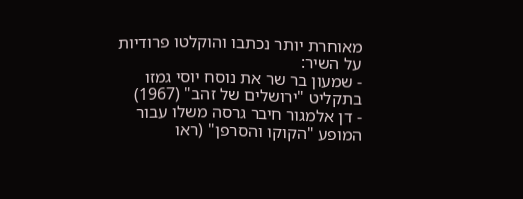מאוחרת יותר נכתבו והוקלטו פרודיות על השיר:
- שמעון בר שר את נוסח יוסי גמזו בתקליט "ירושלים של זהב" (1967)
- דן אלמגור חיבר גרסה משלו עבור המופע "הקוקו והסרפן" (ראו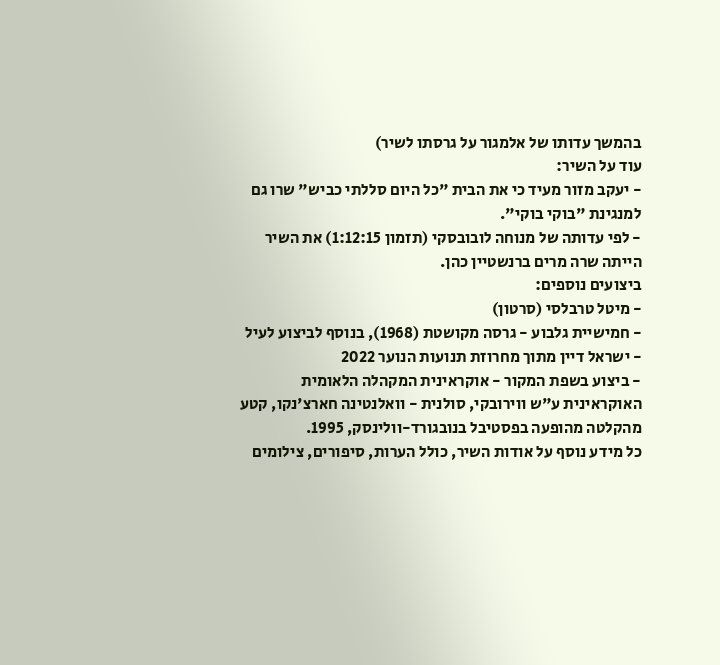בהמשך עדותו של אלמגור על גרסתו לשיר)
עוד על השיר:
- יעקב מזור מעיד כי את הבית "כל היום סללתי כביש" שרו גם למנגינת "בוקי בוקי".
- לפי עדותה של מנוחה לובובסקי (תזמון 1:12:15) את השיר הייתה שרה מרים ברנשטיין כהן.
ביצועים נוספים:
- מיטל טרבלסי (סרטון)
- חמישיית גלבוע - גרסה מקושטת (1968), בנוסף לביצוע לעיל
- ישראל דיין מתוך מחרוזת תנועות הנוער 2022
- ביצוע בשפת המקור - אוקראינית המקהלה הלאומית האוקראינית ע"ש ווירובקי, סולנית - וואלנטינה חארצ'נקו, קטע מהקלטה מהופעה בפסטיבל בנובגורד-וולינסק, 1995.
כל מידע נוסף על אודות השיר, כולל הערות, סיפורים, צילומים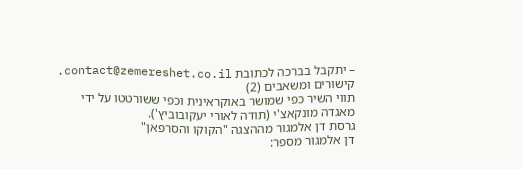– יתקבל בברכה לכתובת contact@zemereshet.co.il.
קישורים ומשאבים (2)
תווי השיר כפי שמושר באוקראינית וכפי ששורטטו על ידי מאגדה מונקאצ'י (תודה לאורי יעקובוביץ').
גרסת דן אלמגור מההצגה "הקוקו והסרפאן"
דן אלמגור מספר: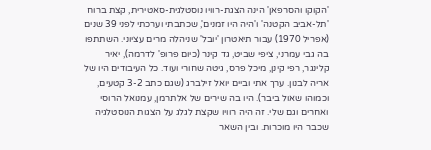'הקוקו והסרפאן' הינה הצגת-רוויו נוסטלגית-סאטירית, קצת ברוח 'תל-אביב הקטנה' ו'היה היו זמנים', שכתבתי וערכתי לפני 39 שנים (אפריל 1970) עבור תיאטרון 'יובל' שניהלה מרים עציוני. השתתפו בה גבי עמרני, ציפי שביט, גד קינר (כיום פרופ' לדרמה), יאיר קלינגר, רפי קינן, מיכל פרס, גיטה שחורי ועוד. כל העיבודים היו של אריה לבנון. ערך אתי וביים יואל זילברג (שגם כתב 3-2 קטעים, וכמוהו שאול ביבר). היו בה שירים של אלתרמן, עמנואל הרוסי ואחרים וגם שלי. זה היה רוויו שקצת לגלג על הצגות הנוסטלגיה שכבר היו מוכרות. ובין השאר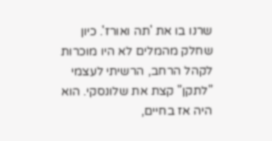שרנו בו את 'תה ואורז'. כיון שחלק מהמלים לא היו מוכרות לקהל הרחב, הרשיתי לעצמי "לתקן" קצת את שלונסקי. הוא היה אז בחיים,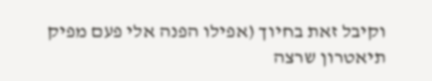וקיבל זאת בחיוך (אפילו הפנה אלי פעם מפיק תיאטרון שרצה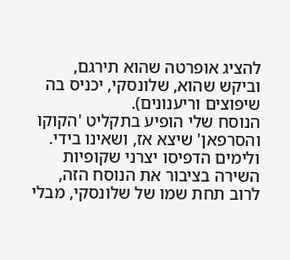להציג אופרטה שהוא תירגם, וביקש שהוא, שלונסקי, יכניס בה שיפוצים וריענונים).
הנוסח שלי הופיע בתקליט 'הקוקו והסרפאן' שיצא אז, ושאינו בידי. ולימים הדפיסו יצרני שקופיות השירה בציבור את הנוסח הזה, לרוב תחת שמו של שלונסקי, מבלי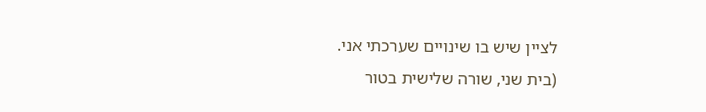לציין שיש בו שינויים שערכתי אני.
(בית שני, שורה שלישית בטור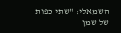השמאלי: "שתי כפות של שמן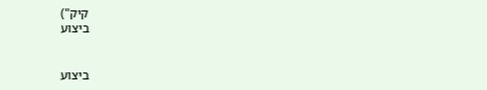קיק")
ביצוע


ביצוע